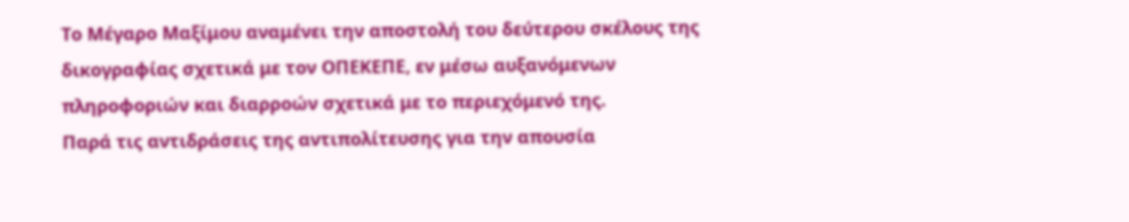Το Μέγαρο Μαξίμου αναμένει την αποστολή του δεύτερου σκέλους της δικογραφίας σχετικά με τον ΟΠΕΚΕΠΕ, εν μέσω αυξανόμενων πληροφοριών και διαρροών σχετικά με το περιεχόμενό της.
Παρά τις αντιδράσεις της αντιπολίτευσης για την απουσία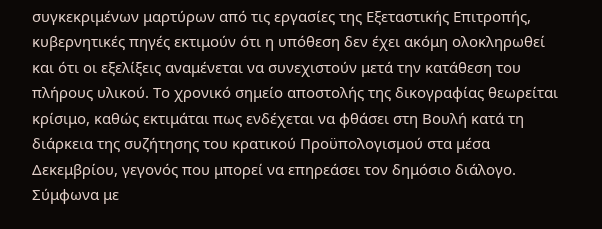συγκεκριμένων μαρτύρων από τις εργασίες της Εξεταστικής Επιτροπής, κυβερνητικές πηγές εκτιμούν ότι η υπόθεση δεν έχει ακόμη ολοκληρωθεί και ότι οι εξελίξεις αναμένεται να συνεχιστούν μετά την κατάθεση του πλήρους υλικού. Το χρονικό σημείο αποστολής της δικογραφίας θεωρείται κρίσιμο, καθώς εκτιμάται πως ενδέχεται να φθάσει στη Βουλή κατά τη διάρκεια της συζήτησης του κρατικού Προϋπολογισμού στα μέσα Δεκεμβρίου, γεγονός που μπορεί να επηρεάσει τον δημόσιο διάλογο.
Σύμφωνα με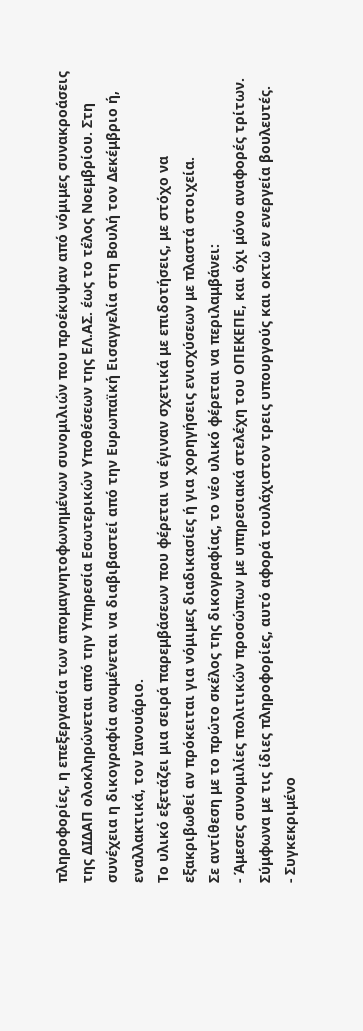πληροφορίες, η επεξεργασία των απομαγνητοφωνημένων συνομιλιών που προέκυψαν από νόμιμες συνακροάσεις της ΔΙΔΑΠ ολοκληρώνεται από την Υπηρεσία Εσωτερικών Υποθέσεων της ΕΛ.ΑΣ. έως το τέλος Νοεμβρίου. Στη συνέχεια η δικογραφία αναμένεται να διαβιβαστεί από την Ευρωπαϊκή Εισαγγελία στη Βουλή τον Δεκέμβριο ή, εναλλακτικά, τον Ιανουάριο.
Το υλικό εξετάζει μια σειρά παρεμβάσεων που φέρεται να έγιναν σχετικά με επιδοτήσεις, με στόχο να εξακριβωθεί αν πρόκειται για νόμιμες διαδικασίες ή για χορηγήσεις ενισχύσεων με πλαστά στοιχεία.
Σε αντίθεση με το πρώτο σκέλος της δικογραφίας, το νέο υλικό φέρεται να περιλαμβάνει:
- Άμεσες συνομιλίες πολιτικών προσώπων με υπηρεσιακά στελέχη του ΟΠΕΚΕΠΕ, και όχι μόνο αναφορές τρίτων. Σύμφωνα με τις ίδιες πληροφορίες, αυτό αφορά τουλάχιστον τρεις υπουργούς και οκτώ εν ενεργεία βουλευτές.
- Συγκεκριμένο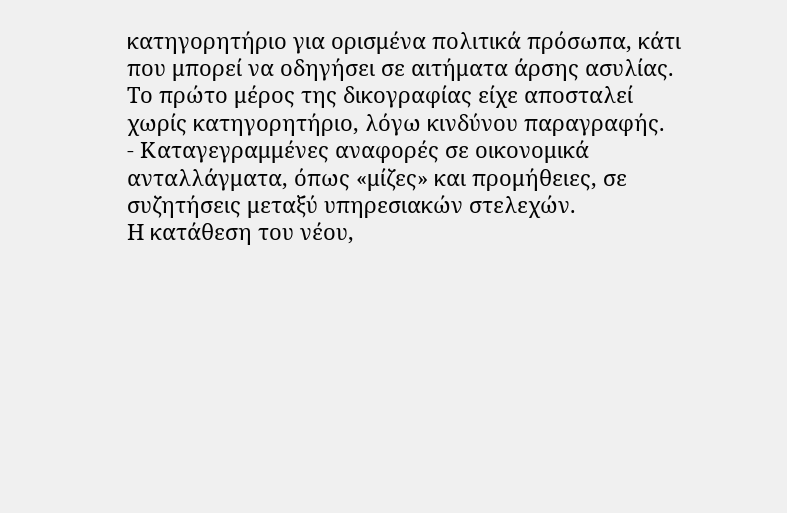κατηγορητήριο για ορισμένα πολιτικά πρόσωπα, κάτι που μπορεί να οδηγήσει σε αιτήματα άρσης ασυλίας. Το πρώτο μέρος της δικογραφίας είχε αποσταλεί χωρίς κατηγορητήριο, λόγω κινδύνου παραγραφής.
- Καταγεγραμμένες αναφορές σε οικονομικά ανταλλάγματα, όπως «μίζες» και προμήθειες, σε συζητήσεις μεταξύ υπηρεσιακών στελεχών.
Η κατάθεση του νέου,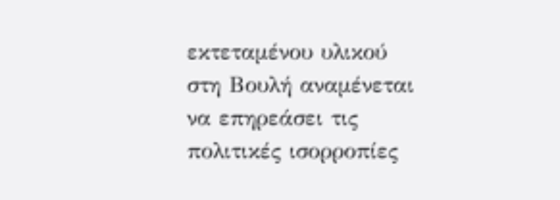εκτεταμένου υλικού στη Βουλή αναμένεται να επηρεάσει τις πολιτικές ισορροπίες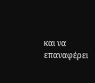και να επαναφέρει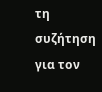τη συζήτηση για τον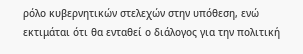ρόλο κυβερνητικών στελεχών στην υπόθεση, ενώ εκτιμάται ότι θα ενταθεί ο διάλογος για την πολιτική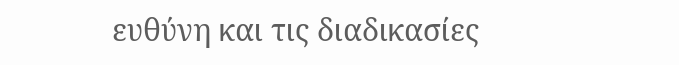ευθύνη και τις διαδικασίες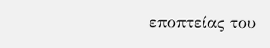εποπτείας του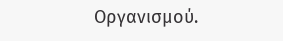Οργανισμού.